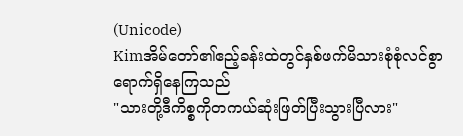(Unicode)
Kimအိမ်တော်၏ဧည့်ခန်းထဲတွင်နှစ်ဖက်မိသားစုံစုံလင်စွာရောက်ရှိနေကြသည်
"သားတို့ဒီကိစ္စကိုတကယ်ဆုံးဖြတ်ပြီးသွားပြီလား"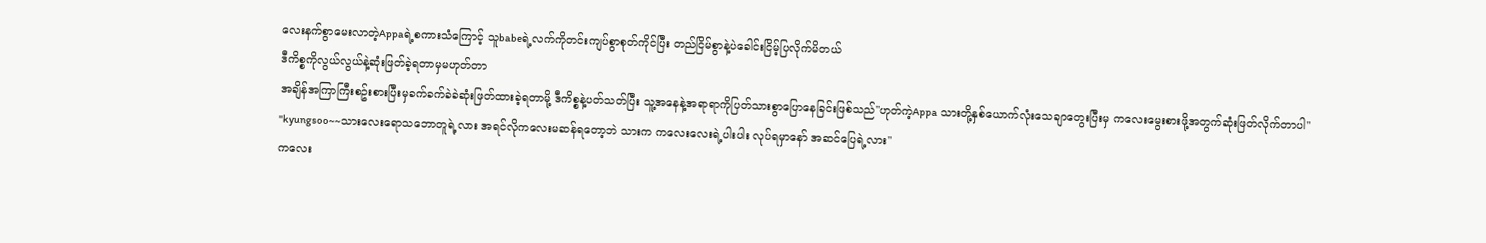လေးနက်စွာမေးလာတဲ့Appaရဲ့စကားသံကြောင့် သူbabeရဲ့လက်ကိုတင်းကျပ်စွာစုတ်ကိုင်ပြီး တည်ငြိမ်စွာနဲ့ပဲခေါင်းငြိမ့်ပြလိုက်မိတယ်
ဒီကိစ္စကိုလွယ်လွယ်နဲ့ဆုံးဖြတ်ခဲ့ရတာမှမဟုတ်တာ
အချိန်အကြာကြီးစဥ်းစားပြီးမှခက်ခက်ခဲခဲဆုံးဖြတ်ထားခဲ့ရတာမို့ ဒီကိစ္စနဲ့ပတ်သတ်ပြီး သူ့အနေနဲ့အရာရာကိုပြတ်သားစွာပြောနေခြင်းဖြစ်သည်"ဟုတ်ကဲ့Appa သားတို့နှစ်ယောက်လုံးသေချာတွေးပြီးမှ ကလေးမွေးစားဖို့အတွက်ဆုံးဖြတ်လိုက်တာပါ"
"kyungsoo~~သားလေးရောသဘောတူရဲ့လား အရင်လိုကလေးမဆန်ရတော့ဘဲ သားက ကလေးလေးရဲ့ပါးပါး လုပ်ရမှာနော် အဆင်ပြေရဲ့လား"
ကလေး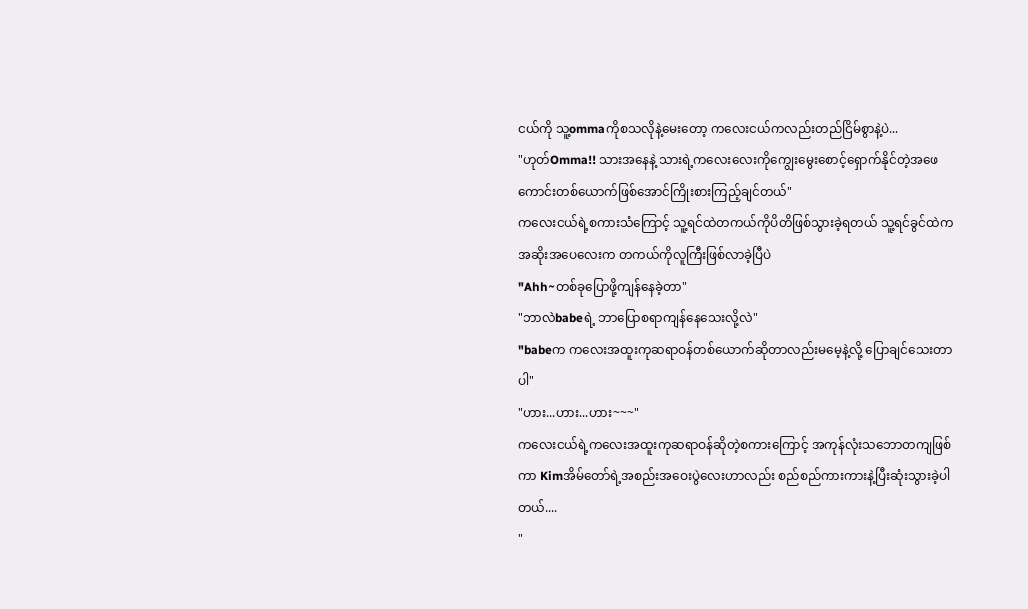ငယ်ကို သူ့ommaကိုစသလိုနဲ့မေးတော့ ကလေးငယ်ကလည်းတည်ငြိမ်စွာနဲ့ပဲ...
"ဟုတ်Omma!! သားအနေနဲ့ သားရဲ့ကလေးလေးကိုကျွေးမွေးစောင့်ရှောက်နိုင်တဲ့အဖေကောင်းတစ်ယောက်ဖြစ်အောင်ကြိုးစားကြည့်ချင်တယ်"
ကလေးငယ်ရဲ့စကားသံကြောင့် သူ့ရင်ထဲတကယ်ကိုပိတိဖြစ်သွားခဲ့ရတယ် သူ့ရင်ခွင်ထဲက အဆိုးအပေလေးက တကယ်ကိုလူကြီးဖြစ်လာခဲ့ပြီပဲ
"Ahh~တစ်ခုပြောဖို့ကျန်နေခဲ့တာ"
"ဘာလဲbabeရဲ့ ဘာပြောစရာကျန်နေသေးလို့လဲ"
"babeက ကလေးအထူးကုဆရာဝန်တစ်ယောက်ဆိုတာလည်းမမေ့နဲ့လို့ ပြောချင်သေးတာပါ"
"ဟား...ဟား...ဟား~~~"
ကလေးငယ်ရဲ့ကလေးအထူးကုဆရာဝန်ဆိုတဲ့စကားကြောင့် အကုန်လုံးသဘောတကျဖြစ်ကာ Kimအိမ်တော်ရဲ့အစည်းအဝေးပွဲလေးဟာလည်း စည်စည်ကားကားနဲ့ပြီးဆုံးသွားခဲ့ပါတယ်....
"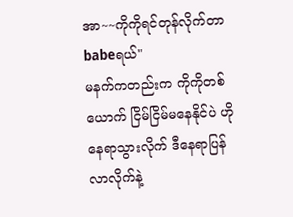အာ~~ကိုကိုရင်တုန်လိုက်တာ babeရယ်"
မနက်ကတည်းက ကိုကိုတစ်ယောက် ငြိမ်ငြိမ်မနေနိုင်ပဲ ဟိုနေရာသွားလိုက် ဒီနေရာပြန်လာလိုက်နဲ့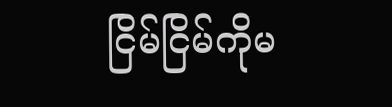ငြိမ်ငြိမ်ကိုမ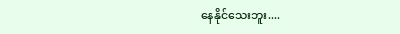နေနိုင်သေးဘူး....